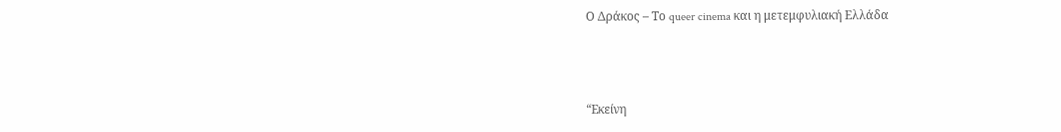Ο Δράκος – Το queer cinema και η μετεμφυλιακή Ελλάδα



“Εκείνη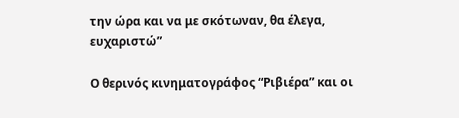την ώρα και να με σκότωναν, θα έλεγα, ευχαριστώ”

Ο θερινός κινηματογράφος “Ριβιέρα” και οι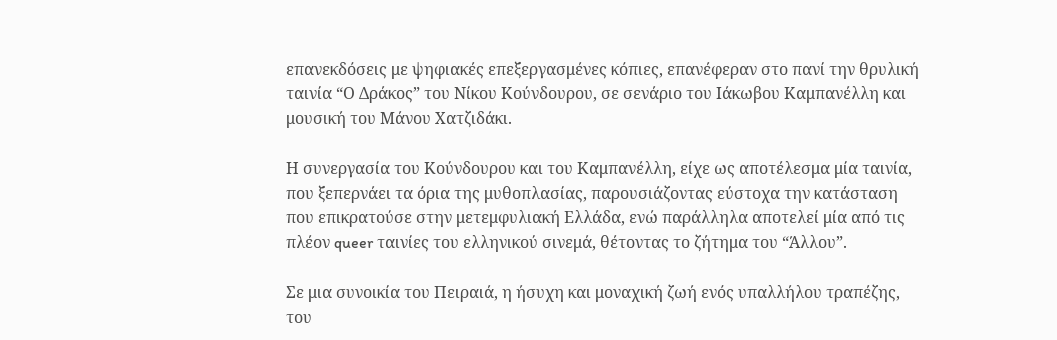επανεκδόσεις με ψηφιακές επεξεργασμένες κόπιες, επανέφεραν στο πανί την θρυλική ταινία “Ο Δράκος” του Νίκου Κούνδουρου, σε σενάριο του Ιάκωβου Καμπανέλλη και μουσική του Μάνου Χατζιδάκι.

Η συνεργασία του Κούνδουρου και του Καμπανέλλη, είχε ως αποτέλεσμα μία ταινία, που ξεπερνάει τα όρια της μυθοπλασίας, παρουσιάζοντας εύστοχα την κατάσταση που επικρατούσε στην μετεμφυλιακή Ελλάδα, ενώ παράλληλα αποτελεί μία από τις πλέον queer ταινίες του ελληνικού σινεμά, θέτοντας το ζήτημα του “Άλλου”.

Σε μια συνοικία του Πειραιά, η ήσυχη και μοναχική ζωή ενός υπαλλήλου τραπέζης, του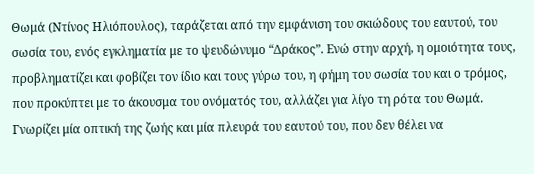Θωμά (Ντίνος Ηλιόπουλος), ταράζεται από την εμφάνιση του σκιώδους του εαυτού, του σωσία του, ενός εγκληματία με το ψευδώνυμο “Δράκος”. Ενώ στην αρχή, η ομοιότητα τους, προβληματίζει και φοβίζει τον ίδιο και τους γύρω του, η φήμη του σωσία του και ο τρόμος, που προκύπτει με το άκουσμα του ονόματός του, αλλάζει για λίγο τη ρότα του Θωμά. Γνωρίζει μία οπτική της ζωής και μία πλευρά του εαυτού του, που δεν θέλει να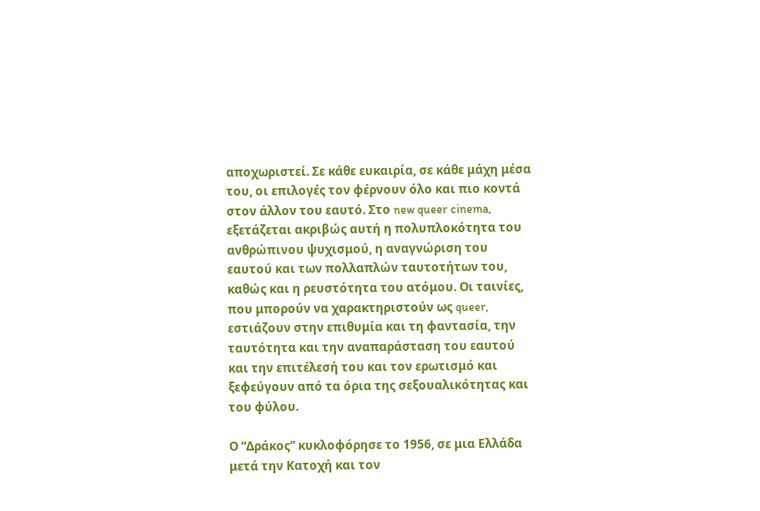αποχωριστεί. Σε κάθε ευκαιρία, σε κάθε μάχη μέσα του, οι επιλογές τον φέρνουν όλο και πιο κοντά στον άλλον του εαυτό. Στο new queer cinema, εξετάζεται ακριβώς αυτή η πολυπλοκότητα του ανθρώπινου ψυχισμού, η αναγνώριση του εαυτού και των πολλαπλών ταυτοτήτων του, καθώς και η ρευστότητα του ατόμου. Οι ταινίες, που μπορούν να χαρακτηριστούν ως queer, εστιάζουν στην επιθυμία και τη φαντασία, την ταυτότητα και την αναπαράσταση του εαυτού και την επιτέλεσή του και τον ερωτισμό και ξεφεύγουν από τα όρια της σεξουαλικότητας και του φύλου.

Ο “Δράκος” κυκλοφόρησε το 1956, σε μια Ελλάδα μετά την Κατοχή και τον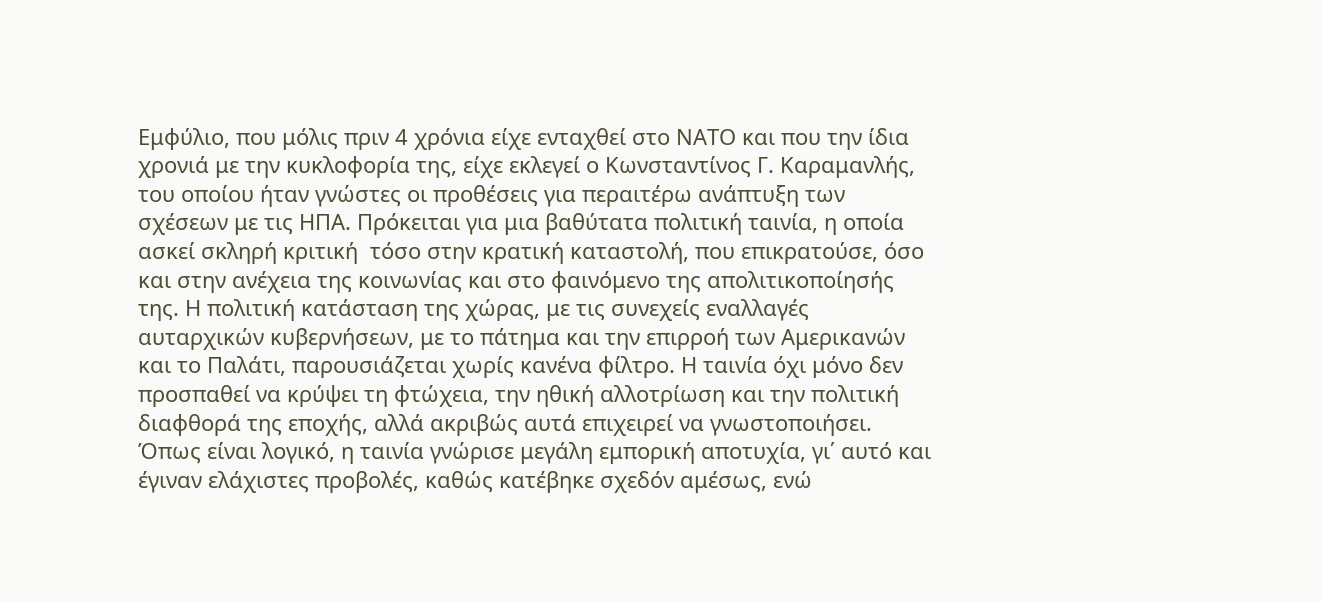Εμφύλιο, που μόλις πριν 4 χρόνια είχε ενταχθεί στο ΝΑΤΟ και που την ίδια χρονιά με την κυκλοφορία της, είχε εκλεγεί ο Κωνσταντίνος Γ. Καραμανλής, του οποίου ήταν γνώστες οι προθέσεις για περαιτέρω ανάπτυξη των σχέσεων με τις ΗΠΑ. Πρόκειται για μια βαθύτατα πολιτική ταινία, η οποία ασκεί σκληρή κριτική  τόσο στην κρατική καταστολή, που επικρατούσε, όσο και στην ανέχεια της κοινωνίας και στο φαινόμενο της απολιτικοποίησής της. Η πολιτική κατάσταση της χώρας, με τις συνεχείς εναλλαγές αυταρχικών κυβερνήσεων, με το πάτημα και την επιρροή των Αμερικανών και το Παλάτι, παρουσιάζεται χωρίς κανένα φίλτρο. Η ταινία όχι μόνο δεν προσπαθεί να κρύψει τη φτώχεια, την ηθική αλλοτρίωση και την πολιτική διαφθορά της εποχής, αλλά ακριβώς αυτά επιχειρεί να γνωστοποιήσει. Όπως είναι λογικό, η ταινία γνώρισε μεγάλη εμπορική αποτυχία, γι΄ αυτό και έγιναν ελάχιστες προβολές, καθώς κατέβηκε σχεδόν αμέσως, ενώ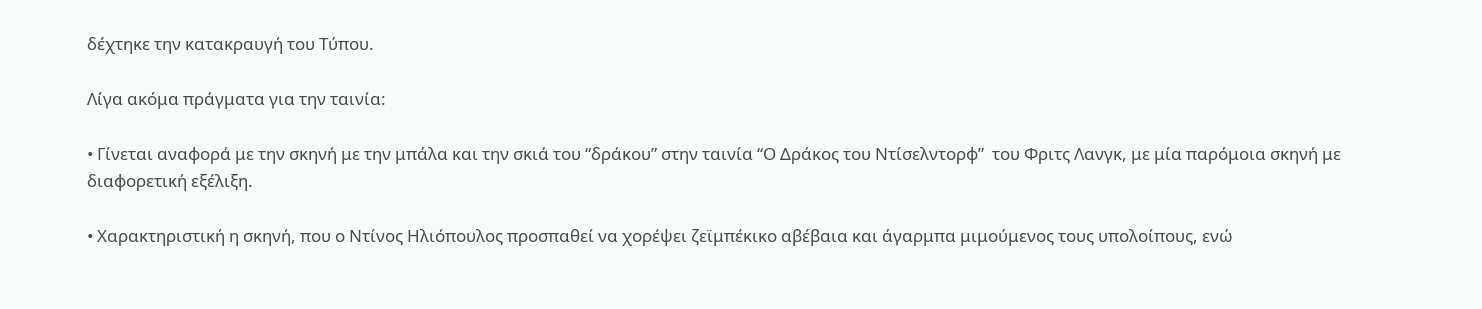δέχτηκε την κατακραυγή του Τύπου.

Λίγα ακόμα πράγματα για την ταινία:

• Γίνεται αναφορά με την σκηνή με την μπάλα και την σκιά του “δράκου” στην ταινία “Ο Δράκος του Ντίσελντορφ”  του Φριτς Λανγκ, με μία παρόμοια σκηνή με διαφορετική εξέλιξη.

• Χαρακτηριστική η σκηνή, που ο Ντίνος Ηλιόπουλος προσπαθεί να χορέψει ζεϊμπέκικο αβέβαια και άγαρμπα μιμούμενος τους υπολοίπους, ενώ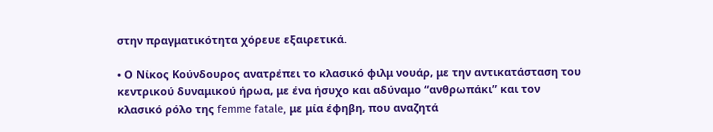στην πραγματικότητα χόρευε εξαιρετικά.

• Ο Νίκος Κούνδουρος ανατρέπει το κλασικό φιλμ νουάρ, με την αντικατάσταση του κεντρικού δυναμικού ήρωα, με ένα ήσυχο και αδύναμο “ανθρωπάκι” και τον κλασικό ρόλο της femme fatale, με μία έφηβη, που αναζητά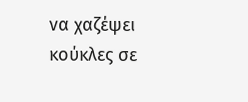να χαζέψει κούκλες σε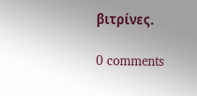βιτρίνες.

0 comments